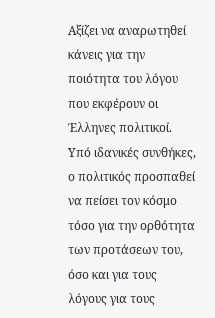Αξίζει να αναρωτηθεί κάνεις για την ποιότητα του λόγου που εκφέρουν οι Έλληνες πολιτικοί.
Υπό ιδανικές συνθήκες, ο πολιτικός προσπαθεί να πείσει τον κόσμο τόσο για την ορθότητα των προτάσεων του, όσο και για τους λόγους για τους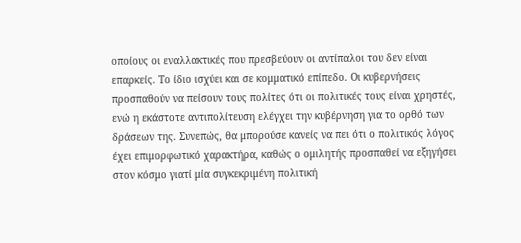οποίους οι εναλλακτικές που πρεσβεύουν οι αντίπαλοι του δεν είναι επαρκείς. Το ίδιο ισχύει και σε κομματικό επίπεδο. Οι κυβερνήσεις προσπαθούν να πείσουν τους πολίτες ότι οι πολιτικές τους είναι χρηστές, ενώ η εκάστοτε αντιπολίτευση ελέγχει την κυβέρνηση για το ορθό των δράσεων της. Συνεπώς, θα μπορούσε κανείς να πει ότι ο πολιτικός λόγος έχει επιμορφωτικό χαρακτήρα, καθώς ο ομιλητής προσπαθεί να εξηγήσει στον κόσμο γιατί μία συγκεκριμένη πολιτική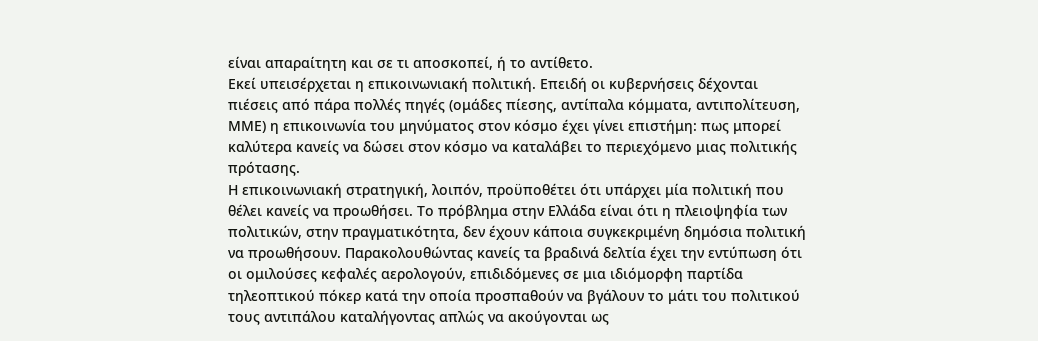είναι απαραίτητη και σε τι αποσκοπεί, ή το αντίθετο.
Εκεί υπεισέρχεται η επικοινωνιακή πολιτική. Επειδή οι κυβερνήσεις δέχονται πιέσεις από πάρα πολλές πηγές (ομάδες πίεσης, αντίπαλα κόμματα, αντιπολίτευση, ΜΜΕ) η επικοινωνία του μηνύματος στον κόσμο έχει γίνει επιστήμη: πως μπορεί καλύτερα κανείς να δώσει στον κόσμο να καταλάβει το περιεχόμενο μιας πολιτικής πρότασης.
Η επικοινωνιακή στρατηγική, λοιπόν, προϋποθέτει ότι υπάρχει μία πολιτική που θέλει κανείς να προωθήσει. Το πρόβλημα στην Ελλάδα είναι ότι η πλειοψηφία των πολιτικών, στην πραγματικότητα, δεν έχουν κάποια συγκεκριμένη δημόσια πολιτική να προωθήσουν. Παρακολουθώντας κανείς τα βραδινά δελτία έχει την εντύπωση ότι οι ομιλούσες κεφαλές αερολογούν, επιδιδόμενες σε μια ιδιόμορφη παρτίδα τηλεοπτικού πόκερ κατά την οποία προσπαθούν να βγάλουν το μάτι του πολιτικού τους αντιπάλου καταλήγοντας απλώς να ακούγονται ως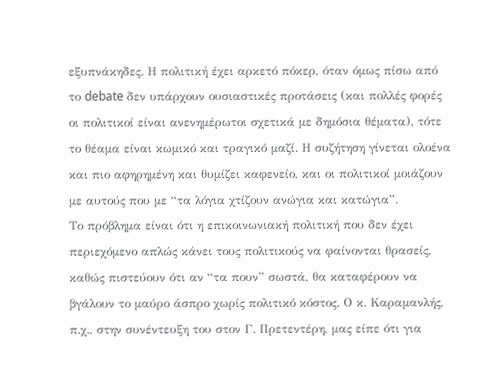εξυπνάκηδες. Η πολιτική έχει αρκετό πόκερ, όταν όμως πίσω από το debate δεν υπάρχουν ουσιαστικές προτάσεις (και πολλές φορές οι πολιτικοί είναι ανενημέρωτοι σχετικά με δημόσια θέματα), τότε το θέαμα είναι κωμικό και τραγικό μαζί. Η συζήτηση γίνεται ολοένα και πιο αφηρημένη και θυμίζει καφενείο, και οι πολιτικοί μοιάζουν με αυτούς που με “τα λόγια χτίζουν ανώγια και κατώγια”.
Το πρόβλημα είναι ότι η επικοινωνιακή πολιτική που δεν έχει περιεχόμενο απλώς κάνει τους πολιτικούς να φαίνονται θρασείς, καθώς πιστεύουν ότι αν “τα πουν” σωστά, θα καταφέρουν να βγάλουν το μαύρο άσπρο χωρίς πολιτικό κόστος. Ο κ. Καραμανλής, π.χ., στην συνέντευξη του στον Γ. Πρετεντέρη, μας είπε ότι για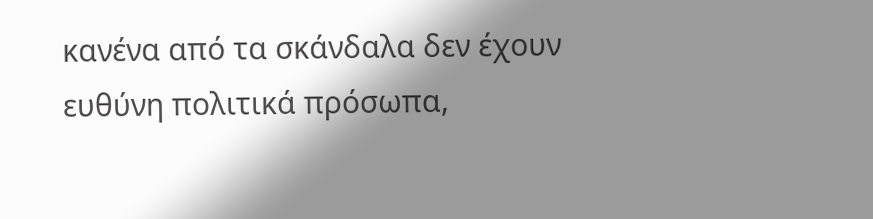κανένα από τα σκάνδαλα δεν έχουν ευθύνη πολιτικά πρόσωπα,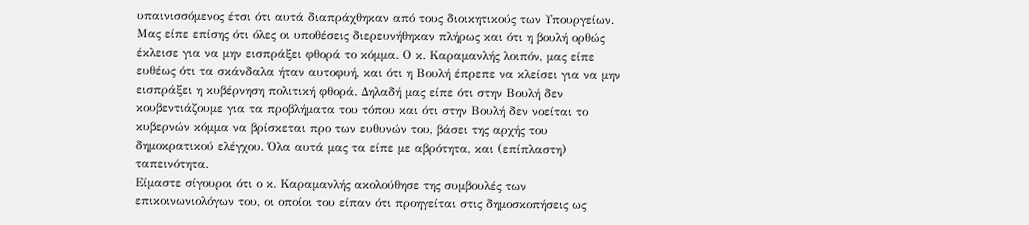υπαινισσόμενος έτσι ότι αυτά διαπράχθηκαν από τους διοικητικούς των Υπουργείων. Μας είπε επίσης ότι όλες οι υποθέσεις διερευνήθηκαν πλήρως και ότι η βουλή ορθώς έκλεισε για να μην εισπράξει φθορά το κόμμα. Ο κ. Καραμανλής λοιπόν, μας είπε ευθέως ότι τα σκάνδαλα ήταν αυτοφυή, και ότι η Βουλή έπρεπε να κλείσει για να μην εισπράξει η κυβέρνηση πολιτική φθορά. Δηλαδή μας είπε ότι στην Βουλή δεν κουβεντιάζουμε για τα προβλήματα του τόπου και ότι στην Βουλή δεν νοείται το κυβερνών κόμμα να βρίσκεται προ των ευθυνών του, βάσει της αρχής του δημοκρατικού ελέγχου. Όλα αυτά μας τα είπε με αβρότητα, και (επίπλαστη) ταπεινότητα.
Είμαστε σίγουροι ότι ο κ. Καραμανλής ακολούθησε της συμβουλές των επικοινωνιολόγων του, οι οποίοι του είπαν ότι προηγείται στις δημοσκοπήσεις ως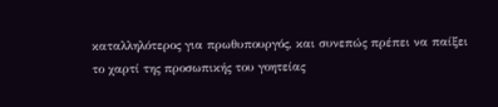καταλληλότερος για πρωθυπουργός, και συνεπώς πρέπει να παίξει το χαρτί της προσωπικής του γοητείας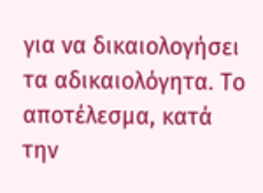για να δικαιολογήσει τα αδικαιολόγητα. Το αποτέλεσμα, κατά την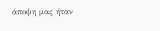άποψη μας ήταν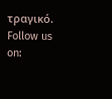τραγικό.
Follow us on: